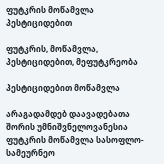ფუტკრის მოწამვლა პესტიციდებით

ფუტკრის, მოწამვლა, პესტიციდებით, მეფუტკრეობა

პესტიციდებით მოწამვლა

არაგადამდებ დაავადებათა შორის უმნიშვნელოვანესია ფუტკრის მოწამვლა სასოფლო-სამეურნეო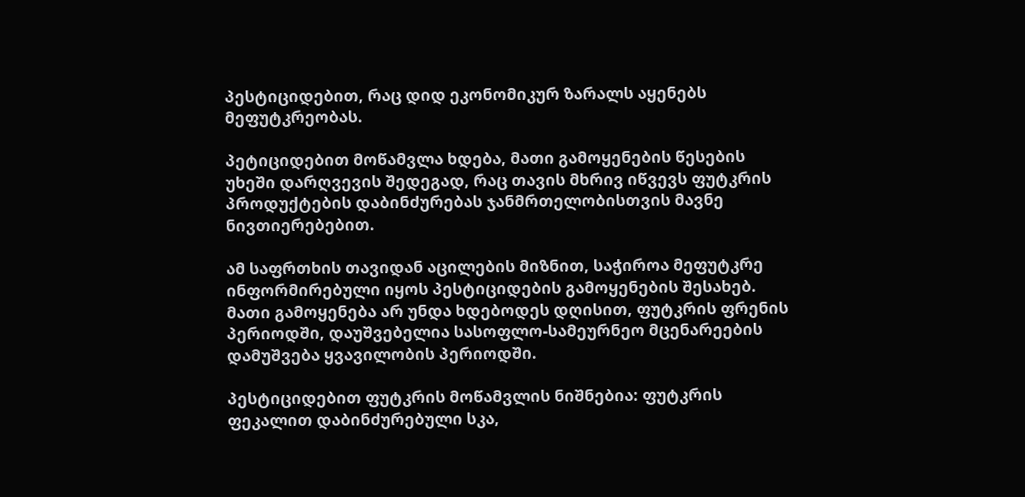პესტიციდებით, რაც დიდ ეკონომიკურ ზარალს აყენებს მეფუტკრეობას.

პეტიციდებით მოწამვლა ხდება, მათი გამოყენების წესების უხეში დარღვევის შედეგად, რაც თავის მხრივ იწვევს ფუტკრის პროდუქტების დაბინძურებას ჯანმრთელობისთვის მავნე ნივთიერებებით.

ამ საფრთხის თავიდან აცილების მიზნით, საჭიროა მეფუტკრე ინფორმირებული იყოს პესტიციდების გამოყენების შესახებ. მათი გამოყენება არ უნდა ხდებოდეს დღისით, ფუტკრის ფრენის პერიოდში, დაუშვებელია სასოფლო-სამეურნეო მცენარეების დამუშვება ყვავილობის პერიოდში.

პესტიციდებით ფუტკრის მოწამვლის ნიშნებია: ფუტკრის ფეკალით დაბინძურებული სკა,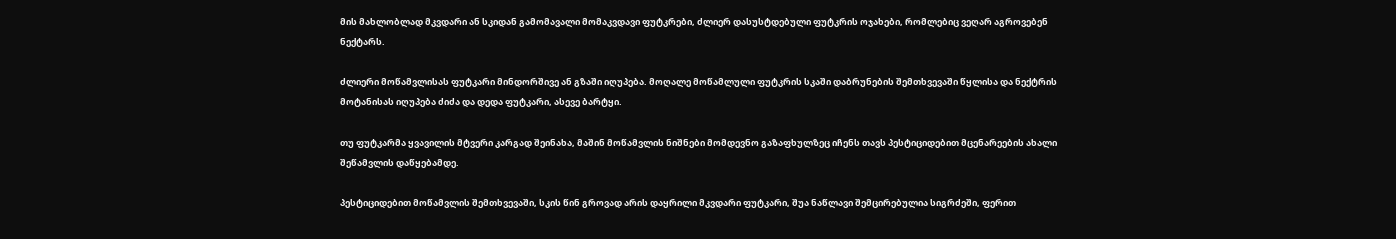მის მახლობლად მკვდარი ან სკიდან გამომავალი მომაკვდავი ფუტკრები, ძლიერ დასუსტდებული ფუტკრის ოჯახები, რომლებიც ვეღარ აგროვებენ ნექტარს.

ძლიერი მოწამვლისას ფუტკარი მინდორშივე ან გზაში იღუპება. მოღალე მოწამლული ფუტკრის სკაში დაბრუნების შემთხვევაში წყლისა და ნექტრის მოტანისას იღუპება ძიძა და დედა ფუტკარი, ასევე ბარტყი.

თუ ფუტკარმა ყვავილის მტვერი კარგად შეინახა, მაშინ მოწამვლის ნიშნები მომდევნო გაზაფხულზეც იჩენს თავს პესტიციდებით მცენარეების ახალი შეწამვლის დაწყებამდე.

პესტიციდებით მოწამვლის შემთხვევაში, სკის წინ გროვად არის დაყრილი მკვდარი ფუტკარი, შუა ნაწლავი შემცირებულია სიგრძეში, ფერით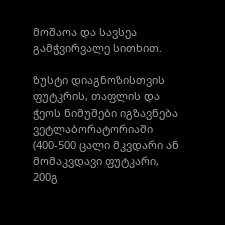მოშაოა და სავსეა გამჭვირვალე სითხით.

ზუსტი დიაგნოზისთვის ფუტკრის, თაფლის და ჭეოს ნიმუშები იგზავნება ვეტლაბორატორიაში (400-500 ცალი მკვდარი ან მომაკვდავი ფუტკარი, 200გ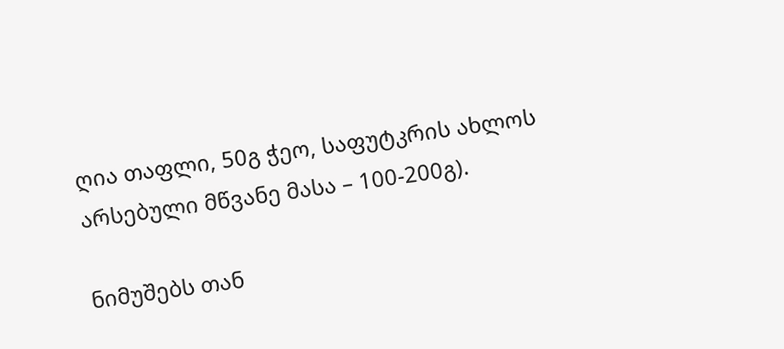ღია თაფლი, 50გ ჭეო, საფუტკრის ახლოს არსებული მწვანე მასა – 100-200გ).

ნიმუშებს თან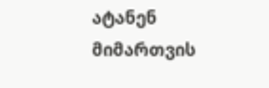ატანენ მიმართვის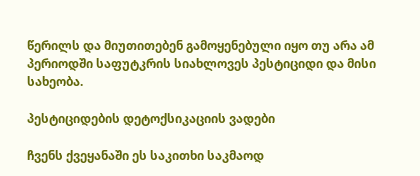წერილს და მიუთითებენ გამოყენებული იყო თუ არა ამ პერიოდში საფუტკრის სიახლოვეს პესტიციდი და მისი სახეობა.

პესტიციდების დეტოქსიკაციის ვადები

ჩვენს ქვეყანაში ეს საკითხი საკმაოდ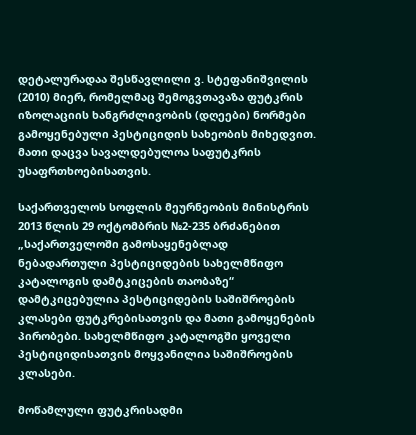დეტალურადაა შესწავლილი ვ. სტეფანიშვილის (2010) მიერ, რომელმაც შემოგვთავაზა ფუტკრის იზოლაციის ხანგრძლივობის (დღეები) ნორმები გამოყენებული პესტიციდის სახეობის მიხედვით. მათი დაცვა სავალდებულოა საფუტკრის უსაფრთხოებისათვის.

საქართველოს სოფლის მეურნეობის მინისტრის 2013 წლის 29 ოქტომბრის №2-235 ბრძანებით „საქართველოში გამოსაყენებლად ნებადართული პესტიციდების სახელმწიფო კატალოგის დამტკიცების თაობაზე“ დამტკიცებულია პესტიციდების საშიშროების კლასები ფუტკრებისათვის და მათი გამოყენების პირობები. სახელმწიფო კატალოგში ყოველი პესტიციდისათვის მოყვანილია საშიშროების კლასები.

მოწამლული ფუტკრისადმი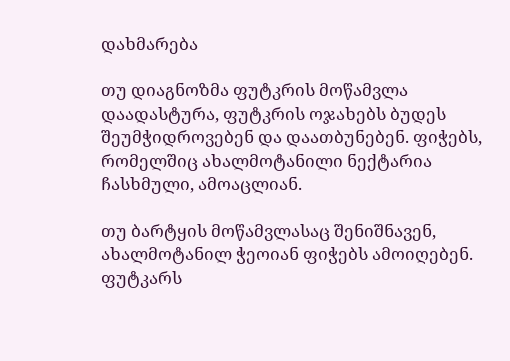დახმარება

თუ დიაგნოზმა ფუტკრის მოწამვლა დაადასტურა, ფუტკრის ოჯახებს ბუდეს შეუმჭიდროვებენ და დაათბუნებენ. ფიჭებს, რომელშიც ახალმოტანილი ნექტარია ჩასხმული, ამოაცლიან.

თუ ბარტყის მოწამვლასაც შენიშნავენ, ახალმოტანილ ჭეოიან ფიჭებს ამოიღებენ. ფუტკარს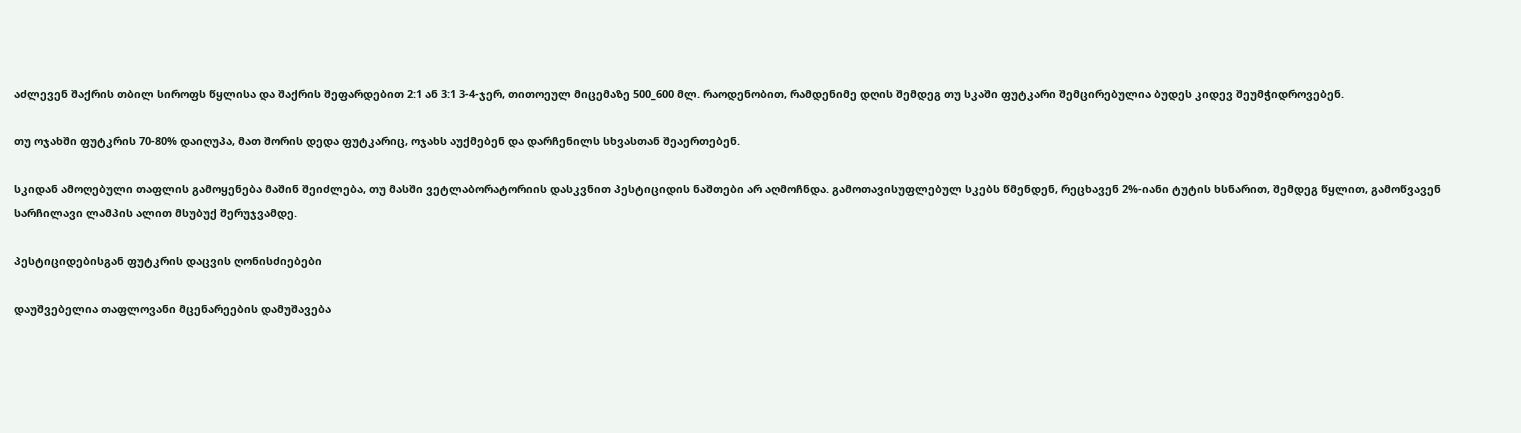აძლევენ შაქრის თბილ სიროფს წყლისა და შაქრის შეფარდებით 2:1 ან 3:1 3-4-ჯერ, თითოეულ მიცემაზე 500_600 მლ. რაოდენობით, რამდენიმე დღის შემდეგ თუ სკაში ფუტკარი შემცირებულია ბუდეს კიდევ შეუმჭიდროვებენ.

თუ ოჯახში ფუტკრის 70-80% დაიღუპა, მათ შორის დედა ფუტკარიც, ოჯახს აუქმებენ და დარჩენილს სხვასთან შეაერთებენ.

სკიდან ამოღებული თაფლის გამოყენება მაშინ შეიძლება, თუ მასში ვეტლაბორატორიის დასკვნით პესტიციდის ნაშთები არ აღმოჩნდა. გამოთავისუფლებულ სკებს წმენდენ, რეცხავენ 2%-იანი ტუტის ხსნარით, შემდეგ წყლით, გამოწვავენ სარჩილავი ლამპის ალით მსუბუქ შერუჯვამდე.

პესტიციდებისგან ფუტკრის დაცვის ღონისძიებები

დაუშვებელია თაფლოვანი მცენარეების დამუშავება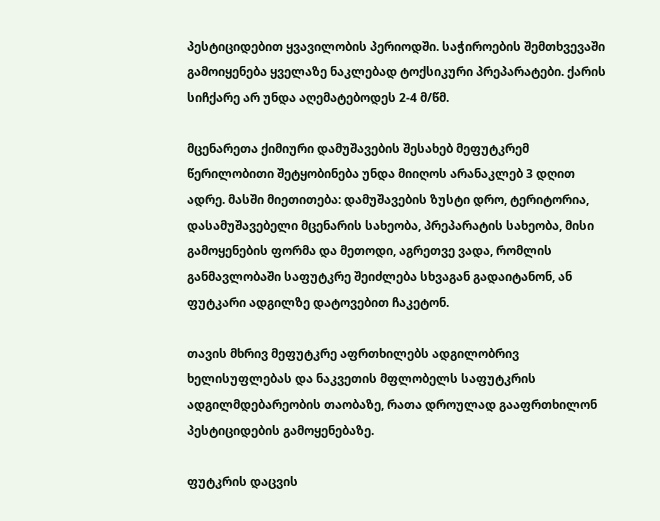პესტიციდებით ყვავილობის პერიოდში. საჭიროების შემთხვევაში გამოიყენება ყველაზე ნაკლებად ტოქსიკური პრეპარატები. ქარის სიჩქარე არ უნდა აღემატებოდეს 2-4 მ/წმ.

მცენარეთა ქიმიური დამუშავების შესახებ მეფუტკრემ წერილობითი შეტყობინება უნდა მიიღოს არანაკლებ 3 დღით ადრე. მასში მიეთითება: დამუშავების ზუსტი დრო, ტერიტორია, დასამუშავებელი მცენარის სახეობა, პრეპარატის სახეობა, მისი გამოყენების ფორმა და მეთოდი, აგრეთვე ვადა, რომლის განმავლობაში საფუტკრე შეიძლება სხვაგან გადაიტანონ, ან ფუტკარი ადგილზე დატოვებით ჩაკეტონ.

თავის მხრივ მეფუტკრე აფრთხილებს ადგილობრივ ხელისუფლებას და ნაკვეთის მფლობელს საფუტკრის ადგილმდებარეობის თაობაზე, რათა დროულად გააფრთხილონ პესტიციდების გამოყენებაზე.

ფუტკრის დაცვის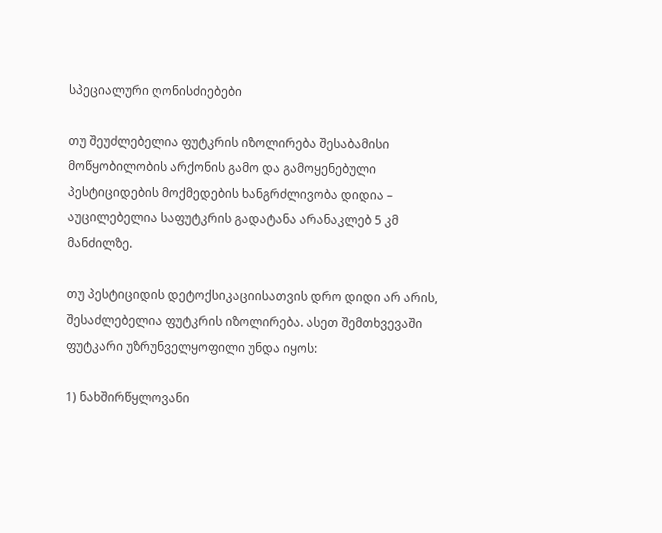სპეციალური ღონისძიებები

თუ შეუძლებელია ფუტკრის იზოლირება შესაბამისი მოწყობილობის არქონის გამო და გამოყენებული პესტიციდების მოქმედების ხანგრძლივობა დიდია – აუცილებელია საფუტკრის გადატანა არანაკლებ 5 კმ მანძილზე.

თუ პესტიციდის დეტოქსიკაციისათვის დრო დიდი არ არის, შესაძლებელია ფუტკრის იზოლირება. ასეთ შემთხვევაში ფუტკარი უზრუნველყოფილი უნდა იყოს:

1) ნახშირწყლოვანი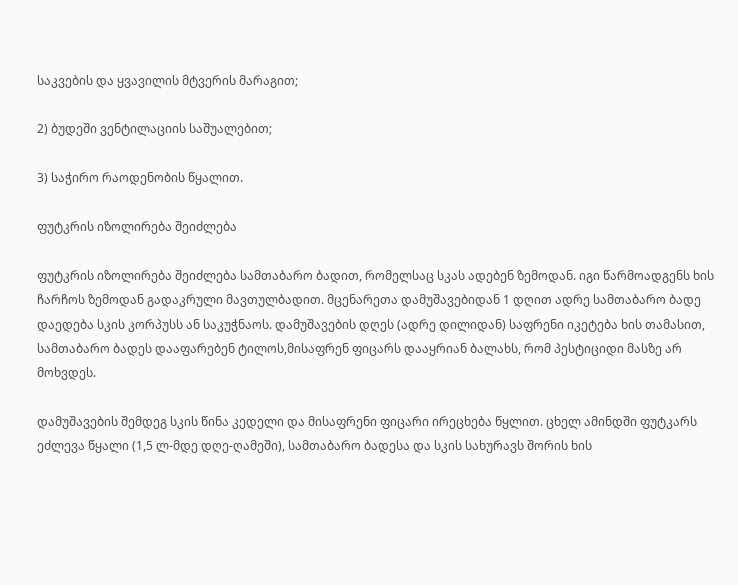საკვების და ყვავილის მტვერის მარაგით;

2) ბუდეში ვენტილაციის საშუალებით;

3) საჭირო რაოდენობის წყალით.

ფუტკრის იზოლირება შეიძლება

ფუტკრის იზოლირება შეიძლება სამთაბარო ბადით, რომელსაც სკას ადებენ ზემოდან. იგი წარმოადგენს ხის ჩარჩოს ზემოდან გადაკრული მავთულბადით. მცენარეთა დამუშავებიდან 1 დღით ადრე სამთაბარო ბადე დაედება სკის კორპუსს ან საკუჭნაოს. დამუშავების დღეს (ადრე დილიდან) საფრენი იკეტება ხის თამასით, სამთაბარო ბადეს დააფარებენ ტილოს,მისაფრენ ფიცარს დააყრიან ბალახს, რომ პესტიციდი მასზე არ მოხვდეს.

დამუშავების შემდეგ სკის წინა კედელი და მისაფრენი ფიცარი ირეცხება წყლით. ცხელ ამინდში ფუტკარს ეძლევა წყალი (1,5 ლ-მდე დღე-ღამეში), სამთაბარო ბადესა და სკის სახურავს შორის ხის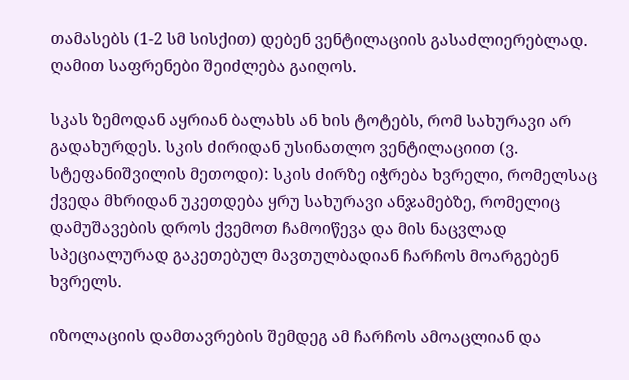თამასებს (1-2 სმ სისქით) დებენ ვენტილაციის გასაძლიერებლად. ღამით საფრენები შეიძლება გაიღოს.

სკას ზემოდან აყრიან ბალახს ან ხის ტოტებს, რომ სახურავი არ გადახურდეს. სკის ძირიდან უსინათლო ვენტილაციით (ვ. სტეფანიშვილის მეთოდი): სკის ძირზე იჭრება ხვრელი, რომელსაც ქვედა მხრიდან უკეთდება ყრუ სახურავი ანჯამებზე, რომელიც დამუშავების დროს ქვემოთ ჩამოიწევა და მის ნაცვლად სპეციალურად გაკეთებულ მავთულბადიან ჩარჩოს მოარგებენ ხვრელს.

იზოლაციის დამთავრების შემდეგ ამ ჩარჩოს ამოაცლიან და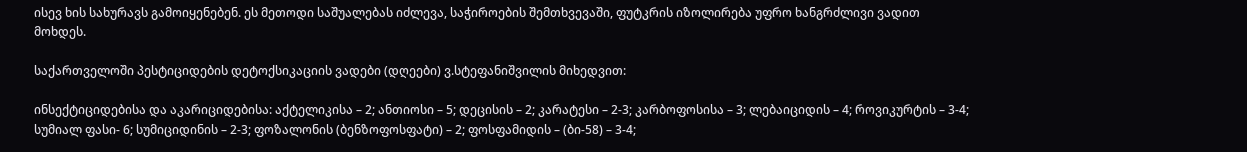ისევ ხის სახურავს გამოიყენებენ. ეს მეთოდი საშუალებას იძლევა, საჭიროების შემთხვევაში, ფუტკრის იზოლირება უფრო ხანგრძლივი ვადით მოხდეს.

საქართველოში პესტიციდების დეტოქსიკაციის ვადები (დღეები) ვ.სტეფანიშვილის მიხედვით:

ინსექტიციდებისა და აკარიციდებისა: აქტელიკისა – 2; ანთიოსი – 5; დეცისის – 2; კარატესი – 2-3; კარბოფოსისა – 3; ლებაიციდის – 4; როვიკურტის – 3-4; სუმიალ ფასი- 6; სუმიციდინის – 2-3; ფოზალონის (ბენზოფოსფატი) – 2; ფოსფამიდის – (ბი-58) – 3-4;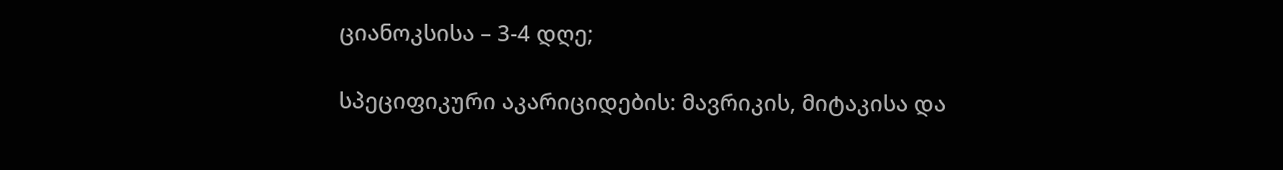ციანოკსისა – 3-4 დღე;

სპეციფიკური აკარიციდების: მავრიკის, მიტაკისა და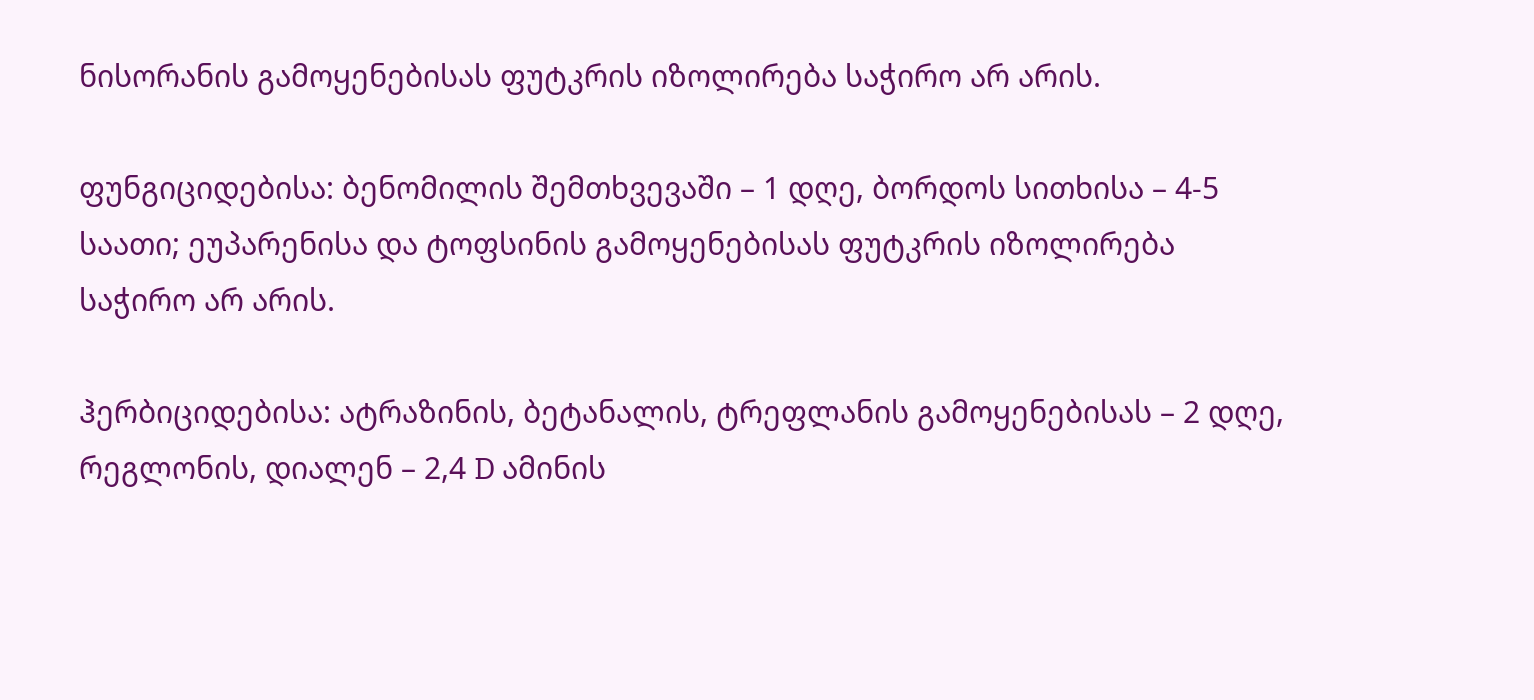ნისორანის გამოყენებისას ფუტკრის იზოლირება საჭირო არ არის.

ფუნგიციდებისა: ბენომილის შემთხვევაში – 1 დღე, ბორდოს სითხისა – 4-5 საათი; ეუპარენისა და ტოფსინის გამოყენებისას ფუტკრის იზოლირება საჭირო არ არის.

ჰერბიციდებისა: ატრაზინის, ბეტანალის, ტრეფლანის გამოყენებისას – 2 დღე, რეგლონის, დიალენ – 2,4 D ამინის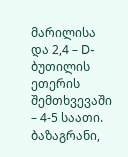მარილისა და 2,4 – D-ბუთილის ეთერის შემთხვევაში – 4-5 საათი. ბაზაგრანი,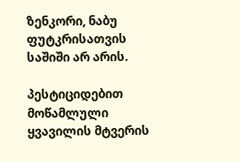ზენკორი, ნაბუ ფუტკრისათვის საშიში არ არის.

პესტიციდებით მოწამლული ყვავილის მტვერის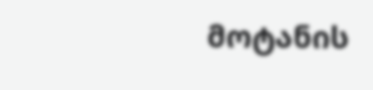მოტანის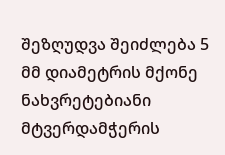შეზღუდვა შეიძლება 5 მმ დიამეტრის მქონე ნახვრეტებიანი მტვერდამჭერის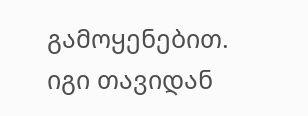გამოყენებით. იგი თავიდან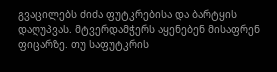გვაცილებს ძიძა ფუტკრებისა და ბარტყის დაღუპვას. მტვერდამჭერს აყენებენ მისაფრენ ფიცარზე. თუ საფუტკრის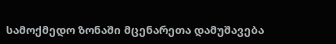სამოქმედო ზონაში მცენარეთა დამუშავება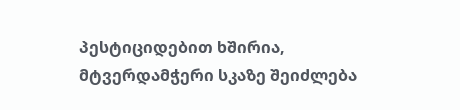პესტიციდებით ხშირია, მტვერდამჭერი სკაზე შეიძლება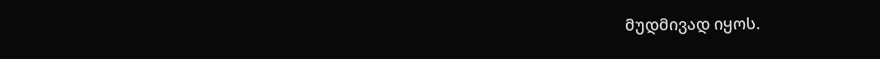მუდმივად იყოს.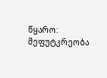წყარო: მეფუტკრეობა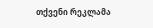თქვენი რეკლამა